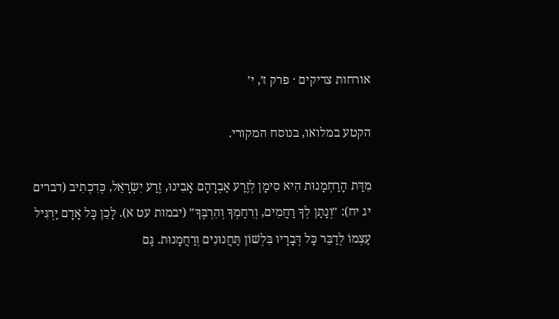אורחות צדיקים · פרק ז׳, י׳

הקטע במלואו, בנוסח המקורי.

מִדַּת הָרַחְמָנוּת הִיא סִימָן לְזֶרַע אַבְרָהָם אָבִינוּ, זֶרַע יִשְׂרָאֵל, כְּדִכְתִיב (דברים יג יח): ״וְנָתַן לְךָ רַחֲמִים, וְרִחַמְךָ וְהִרְבֶּךָ״ (יבמות עט א). לָכֵן כָּל אָדָם יַרְגִּיל עַצְמוֹ לְדַבֵּר כָּל דְּבָרָיו בִּלְשׁוֹן תַּחֲנוּנִים וְרַחֲמָנוּת. גַּם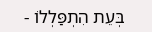בְּעֵת הִתְפַּלְלוֹ -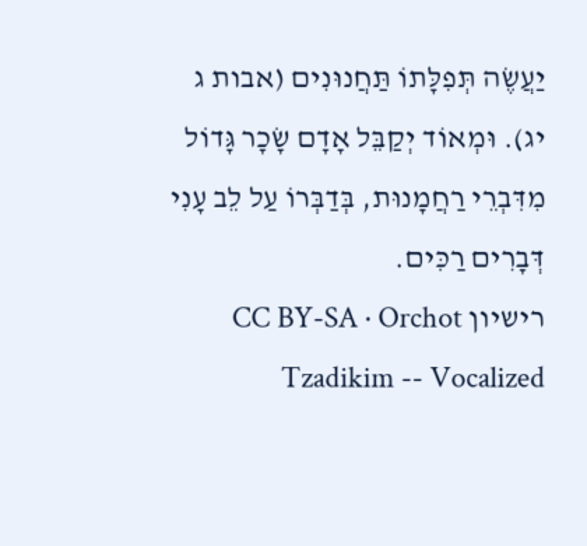יַעֲשֶׂה תְּפִלָּתוֹ תַּחֲנוּנִים (אבות ג יג). וּמְאוֹד יְקַבֵּל אָדָם שָׂכָר גָּדוֹל מִדִּבְרֵי רַחֲמָנוּת, בְּדַבְּרוֹ עַל לֵב עָנִי דְּבָרִים רַכִּים.
רישיון CC BY-SA · Orchot Tzadikim -- Vocalized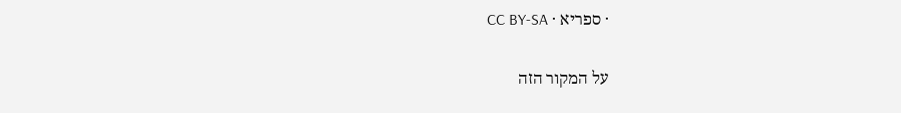· ספריא · CC BY-SA

על המקור הזה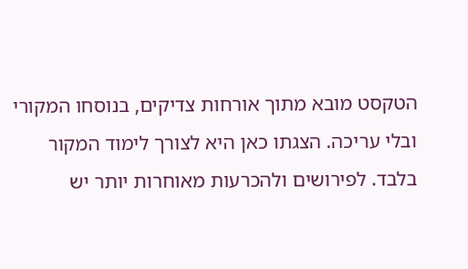הטקסט מובא מתוך אורחות צדיקים, בנוסחו המקורי ובלי עריכה. הצגתו כאן היא לצורך לימוד המקור בלבד. לפירושים ולהכרעות מאוחרות יותר יש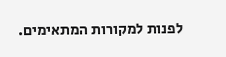לפנות למקורות המתאימים.